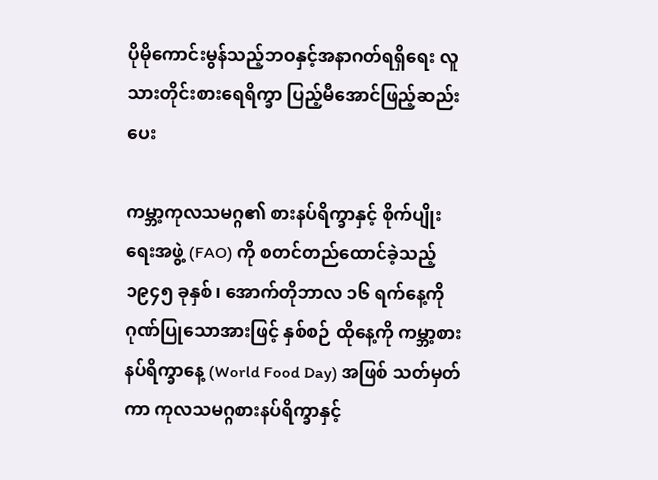ပိုမိုကောင်းမွန်သည့်ဘဝနှင့်အနာဂတ်ရရှိရေး လူသားတိုင်းစားရေရိက္ခာ ပြည့်မီအောင်ဖြည့်ဆည်းပေး

ကမ္ဘာ့ကုလသမဂ္ဂ၏ စားနပ်ရိက္ခာနှင့် စိုက်ပျိုးရေးအဖွဲ့ (FAO) ကို စတင်တည်ထောင်ခဲ့သည့် ၁၉၄၅ ခုနှစ်၊ အောက်တိုဘာလ ၁၆ ရက်နေ့ကို ဂုဏ်ပြုသောအားဖြင့် နှစ်စဉ် ထိုနေ့ကို ကမ္ဘာ့စားနပ်ရိက္ခာနေ့ (World Food Day) အဖြစ် သတ်မှတ်ကာ ကုလသမဂ္ဂစားနပ်ရိက္ခာနှင့်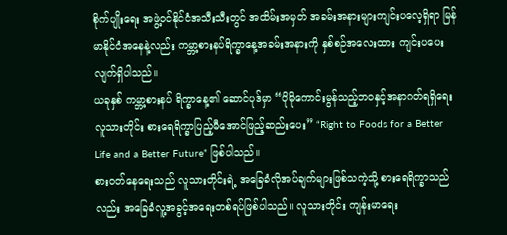စိုက်ပျိုးရေး အဖွဲ့ဝင်နိုင်ငံအသီးသီးတွင် အထိမ်းအမှတ် အခမ်းအနားများကျင်းပလေ့ရှိရာ မြန်မာနိုင်ငံအနေနဲ့လည်း ကမ္ဘာ့စားနပ်ရိက္ခာနေ့အခမ်းအနားကို နှစ်စဉ်အလေးထား ကျင်းပပေးလျက်ရှိပါသည်။
ယခုနှစ် ကမ္ဘာ့စားနပ် ရိက္ခာနေ့၏ ဆောင်ပုဒ်မှာ “ပိုမိုကောင်းမွန်သည့်ဘဝနှင့်အနာဂတ်ရရှိရေး လူသားတိုင်း စားရေရိက္ခာပြည့်မီအောင်ဖြည့်ဆည်းပေး” “Right to Foods for a Better Life and a Better Future” ဖြစ်ပါသည်။
စားဝတ်နေရေးသည် လူသားတိုင်းရဲ့ အခြေခံလိုအပ်ချက်များဖြစ်သကဲ့သို့ စားရေရိက္ခာသည်လည်း အခြေခံလူ့အခွင့်အရေးတစ်ရပ်ဖြစ်ပါသည်။ လူသားတိုင်း ကျန်းမာရေး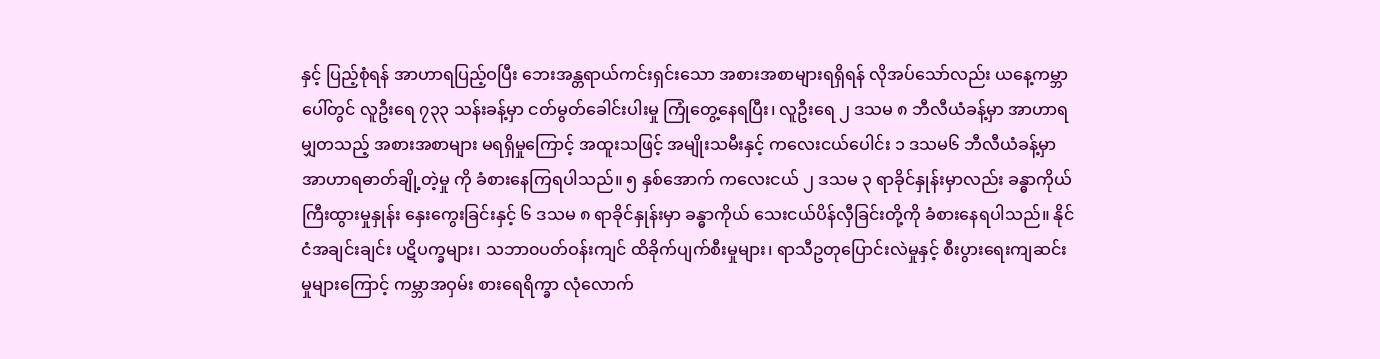နှင့် ပြည့်စုံရန် အာဟာရပြည့်ဝပြီး ဘေးအန္တရာယ်ကင်းရှင်းသော အစားအစာများရရှိရန် လိုအပ်သော်လည်း ယနေ့ကမ္ဘာပေါ်တွင် လူဦးရေ ၇၃၃ သန်းခန့်မှာ ငတ်မွတ်ခေါင်းပါးမှု ကြုံတွေ့နေရပြီး၊ လူဦးရေ ၂ ဒသမ ၈ ဘီလီယံခန့်မှာ အာဟာရမျှတသည့် အစားအစာများ မရရှိမှုကြောင့် အထူးသဖြင့် အမျိုးသမီးနှင့် ကလေးငယ်ပေါင်း ၁ ဒသမ၆ ဘီလီယံခန့်မှာ အာဟာရဓာတ်ချို့တဲ့မှု ကို ခံစားနေကြရပါသည်။ ၅ နှစ်အောက် ကလေးငယ် ၂ ဒသမ ၃ ရာခိုင်နှုန်းမှာလည်း ခန္ဓာကိုယ် ကြီးထွားမှုနှုန်း နှေးကွေးခြင်းနှင့် ၆ ဒသမ ၈ ရာခိုင်နှုန်းမှာ ခန္ဓာကိုယ် သေးငယ်ပိန်လှီခြင်းတို့ကို ခံစားနေရပါသည်။ နိုင်ငံအချင်းချင်း ပဋိပက္ခများ၊ သဘာ၀ပတ်ဝန်းကျင် ထိခိုက်ပျက်စီးမှုများ၊ ရာသီဥတုပြောင်းလဲမှုနှင့် စီးပွားရေးကျဆင်းမှုများကြောင့် ကမ္ဘာအဝှမ်း စားရေရိက္ခာ လုံလောက်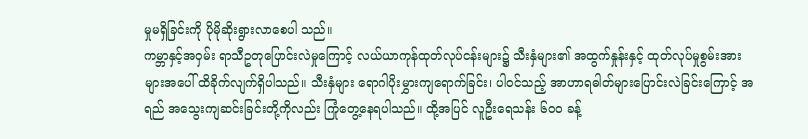မှုမရှိခြင်းကို ပိုမိုဆိုးရွားလာစေပါ သည်။
ကမ္ဘာနှင့်အဝှမ်း ရာသီဥတုပြောင်းလဲမှုကြောင့် လယ်ယာကုန်ထုတ်လုပ်ငန်းများ၌ သီးနှံများ၏ အထွက်နှုန်းနှင့် ထုတ်လုပ်မှုစွမ်းအားများအပေါ် ထိခိုက်လျက်ရှိပါသည်။ သီးနှံများ ရောဂါပိုးမွှားကျရောက်ခြင်း၊ ပါဝင်သည့် အာဟာရဓါတ်များပြောင်းလဲခြင်းကြောင့် အရည် အသွေးကျဆင်းခြင်းတို့ကိုလည်း ကြုံတွေ့နေရပါသည်။ ထို့အပြင် လူဦးရေသန်း ၆၀၀ ခန့်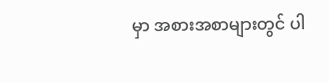မှာ အစားအစာများတွင် ပါ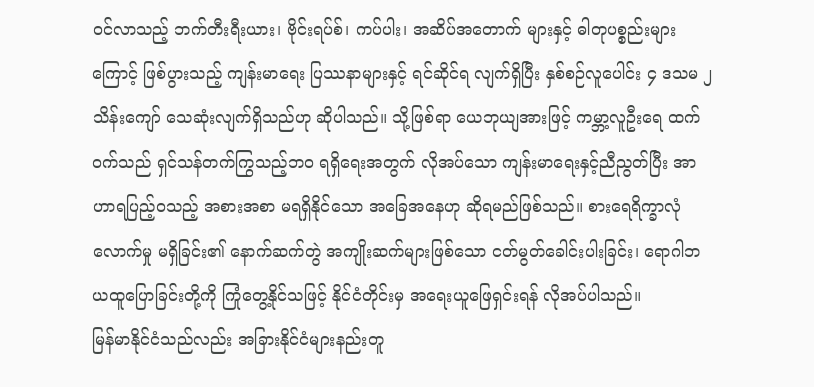ဝင်လာသည့် ဘက်တီးရီးယား၊ ဗိုင်းရပ်စ်၊ ကပ်ပါး၊ အဆိပ်အတောက် များနှင့် ဓါတုပစ္စည်းများကြောင့် ဖြစ်ပွားသည့် ကျန်းမာရေး ပြဿနာများနှင့် ရင်ဆိုင်ရ လျက်ရှိပြီး နှစ်စဉ်လူပေါင်း ၄ ဒသမ ၂ သိန်းကျော် သေဆုံးလျက်ရှိသည်ဟု ဆိုပါသည်။ သို့ဖြစ်ရာ ယေဘုယျအားဖြင့် ကမ္ဘာ့လူဦးရေ ထက်ဝက်သည် ရှင်သန်တက်ကြွသည့်ဘဝ ရရှိရေးအတွက် လိုအပ်သော ကျန်းမာရေးနှင့်ညီညွတ်ပြီး အာဟာရပြည့်ဝသည့် အစားအစာ မရရှိနိုင်သော အခြေအနေဟု ဆိုရမည်ဖြစ်သည်။ စားရေရိက္ခာလုံလောက်မှု မရှိခြင်း၏ နောက်ဆက်တွဲ အကျိုးဆက်များဖြစ်သော ငတ်မွတ်ခေါင်းပါးခြင်း၊ ရောဂါဘယထူပြောခြင်းတို့ကို ကြုံတွေ့နိုင်သဖြင့် နိုင်ငံတိုင်းမှ အရေးယူဖြေရှင်းရန် လိုအပ်ပါသည်။
မြန်မာနိုင်ငံသည်လည်း အခြားနိုင်ငံများနည်းတူ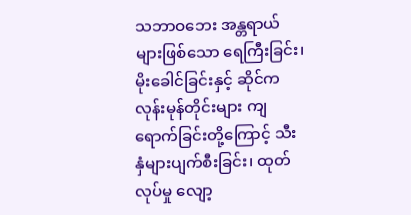သဘာဝဘေး အန္တရာယ်များဖြစ်သော ရေကြီးခြင်း၊ မိုးခေါင်ခြင်းနှင့် ဆိုင်ကလုန်းမုန်တိုင်းများ ကျရောက်ခြင်းတို့ကြောင့် သီးနှံများပျက်စီးခြင်း၊ ထုတ်လုပ်မှု လျော့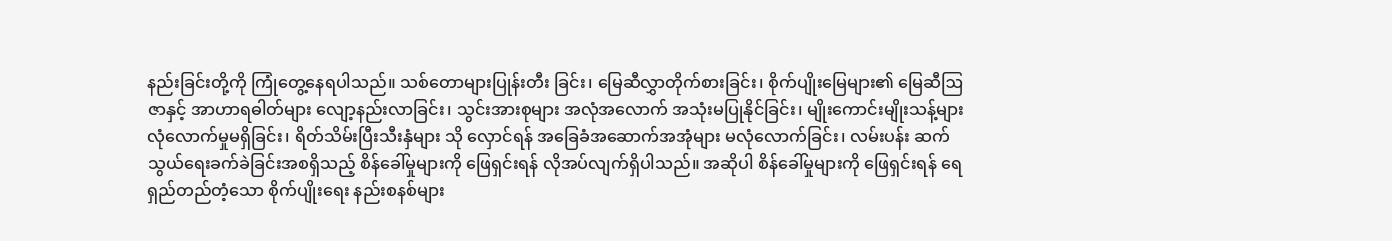နည်းခြင်းတို့ကို ကြုံတွေ့နေရပါသည်။ သစ်တောများပြုန်းတီး ခြင်း၊ မြေဆီလွှာတိုက်စားခြင်း၊ စိုက်ပျိုးမြေများ၏ မြေဆီဩဇာနှင့် အာဟာရဓါတ်များ လျော့နည်းလာခြင်း၊ သွင်းအားစုများ အလုံအလောက် အသုံးမပြုနိုင်ခြင်း၊ မျိုးကောင်းမျိုးသန့်များ လုံလောက်မှုမရှိခြင်း၊ ရိတ်သိမ်းပြီးသီးနှံများ သို လှောင်ရန် အခြေခံအဆောက်အအုံများ မလုံလောက်ခြင်း၊ လမ်းပန်း ဆက်သွယ်ရေးခက်ခဲခြင်းအစရှိသည့် စိန်ခေါ်မှုများကို ဖြေရှင်းရန် လိုအပ်လျက်ရှိပါသည်။ အဆိုပါ စိန်ခေါ်မှုများကို ဖြေရှင်းရန် ရေရှည်တည်တံ့သော စိုက်ပျိုးရေး နည်းစနစ်များ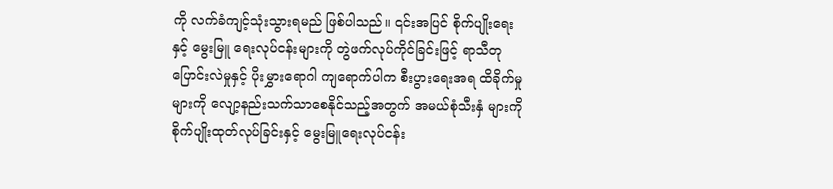ကို လက်ခံကျင့်သုံးသွားရမည် ဖြစ်ပါသည်။ ၎င်းအပြင် စိုက်ပျိုးရေးနှင့် မွေးမြူ ရေးလုပ်ငန်းများကို တွဲဖက်လုပ်ကိုင်ခြင်းဖြင့် ရာသီတုပြောင်းလဲမှုနှင့် ပိုးမွှားရောဂါ ကျရောက်ပါက စီးပွားရေးအရ ထိခိုက်မှုများကို လျော့နည်းသက်သာစေနိုင်သည့်အတွက် အမယ်စုံသီးနှံ များကို စိုက်ပျိုးထုတ်လုပ်ခြင်းနှင့် မွေးမြူရေးလုပ်ငန်း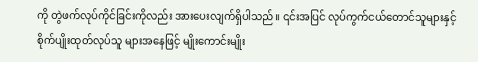ကို တွဲဖက်လုပ်ကိုင်ခြင်းကိုလည်း အားပေးလျက်ရှိပါသည်။ ၎င်းအပြင် လုပ်ကွက်ငယ်တောင်သူများနှင့် စိုက်ပျိုးထုတ်လုပ်သူ များအနေဖြင့် မျိုးကောင်းမျိုး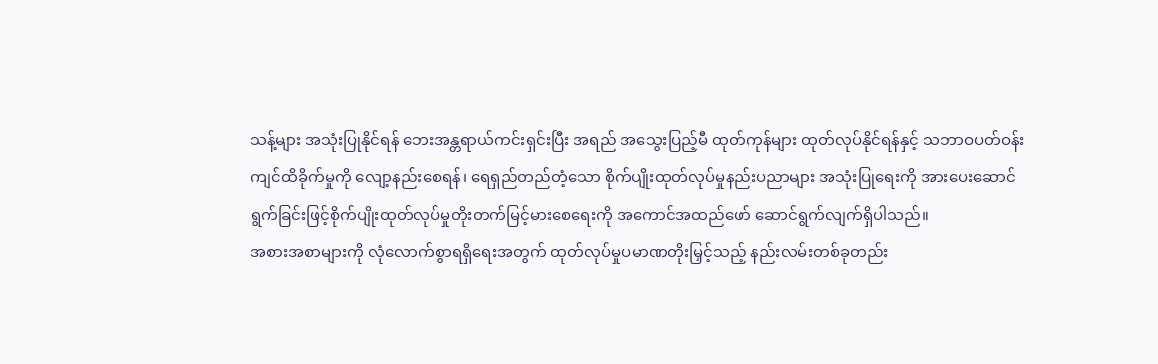သန့်များ အသုံးပြုနိုင်ရန် ဘေးအန္တရာယ်ကင်းရှင်းပြီး အရည် အသွေးပြည့်မီ ထုတ်ကုန်များ ထုတ်လုပ်နိုင်ရန်နှင့် သဘာဝပတ်ဝန်းကျင်ထိခိုက်မှုကို လျော့နည်းစေရန်၊ ရေရှည်တည်တံ့သော စိုက်ပျိုးထုတ်လုပ်မှုနည်းပညာများ အသုံးပြုရေးကို အားပေးဆောင်ရွက်ခြင်းဖြင့်စိုက်ပျိုးထုတ်လုပ်မှုတိုးတက်မြင့်မားစေရေးကို အကောင်အထည်ဖော် ဆောင်ရွက်လျက်ရှိပါသည်။
အစားအစာများကို လုံလောက်စွာရရှိရေးအတွက် ထုတ်လုပ်မှုပမာဏတိုးမြှင့်သည့် နည်းလမ်းတစ်ခုတည်း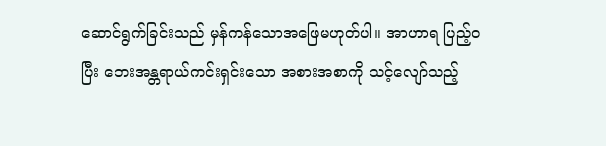ဆောင်ရွက်ခြင်းသည် မှန်ကန်သောအဖြေမဟုတ်ပါ။ အာဟာရ ပြည့်ဝ ပြီး ဘေးအန္တရာယ်ကင်းရှင်းသော အစားအစာကို သင့်လျော်သည့်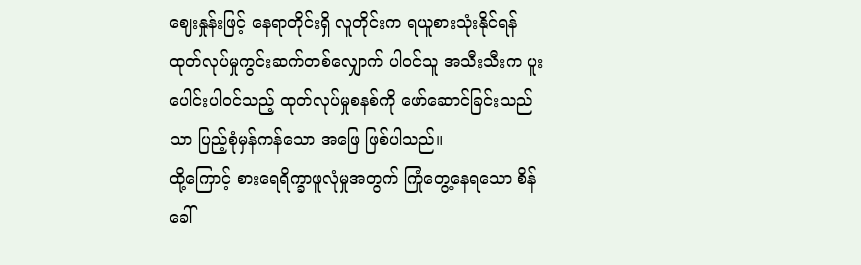ဈေးနှုန်းဖြင့် နေရာတိုင်းရှိ လူတိုင်းက ရယူစားသုံးနိုင်ရန် ထုတ်လုပ်မှုကွင်းဆက်တစ်လျှောက် ပါဝင်သူ အသီးသီးက ပူးပေါင်းပါဝင်သည့် ထုတ်လုပ်မှုစနစ်ကို ဖော်ဆောင်ခြင်းသည်သာ ပြည့်စုံမှန်ကန်သော အဖြေ ဖြစ်ပါသည်။
ထို့ကြောင့် စားရေရိက္ခာဖူလုံမှုအတွက် ကြုံတွေ့နေရသော စိန်ခေါ်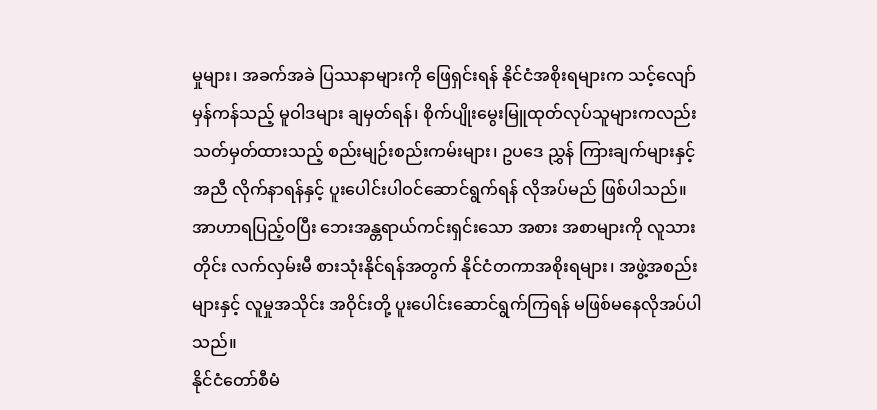မှုများ၊ အခက်အခဲ ပြဿနာများကို ဖြေရှင်းရန် နိုင်ငံအစိုးရများက သင့်လျော်မှန်ကန်သည့် မူဝါဒများ ချမှတ်ရန်၊ စိုက်ပျိုးမွေးမြူထုတ်လုပ်သူများကလည်း သတ်မှတ်ထားသည့် စည်းမျဉ်းစည်းကမ်းများ၊ ဥပဒေ ညွှန် ကြားချက်များနှင့်အညီ လိုက်နာရန်နှင့် ပူးပေါင်းပါဝင်ဆောင်ရွက်ရန် လိုအပ်မည် ဖြစ်ပါသည်။ အာဟာရပြည့်ဝပြီး ဘေးအန္တရာယ်ကင်းရှင်းသော အစား အစာများကို လူသားတိုင်း လက်လှမ်းမီ စားသုံးနိုင်ရန်အတွက် နိုင်ငံတကာအစိုးရများ၊ အဖွဲ့အစည်းများနှင့် လူမှုအသိုင်း အဝိုင်းတို့ ပူးပေါင်းဆောင်ရွက်ကြရန် မဖြစ်မနေလိုအပ်ပါသည်။
နိုင်ငံတော်စီမံ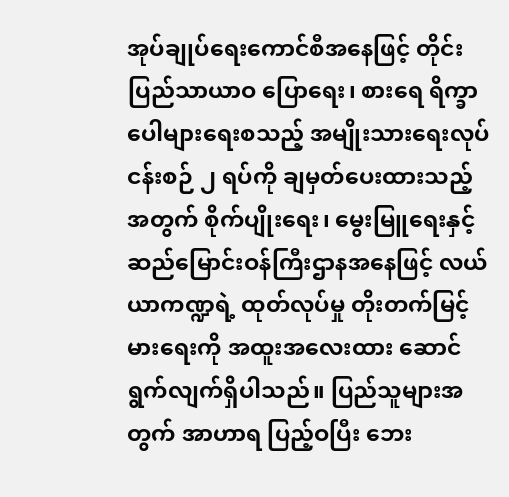အုပ်ချုပ်ရေးကောင်စီအနေဖြင့် တိုင်းပြည်သာယာဝ ပြောရေး၊ စားရေ ရိက္ခာပေါများရေးစသည့် အမျိုးသားရေးလုပ်ငန်းစဉ် ၂ ရပ်ကို ချမှတ်ပေးထားသည့်အတွက် စိုက်ပျိုးရေး၊ မွေးမြူရေးနှင့် ဆည်မြောင်းဝန်ကြီးဌာနအနေဖြင့် လယ်ယာကဏ္ဍရဲ့ ထုတ်လုပ်မှု တိုးတက်မြင့်မားရေးကို အထူးအလေးထား ဆောင်ရွက်လျက်ရှိပါသည်။ ပြည်သူများအတွက် အာဟာရ ပြည့်ဝပြီး ဘေး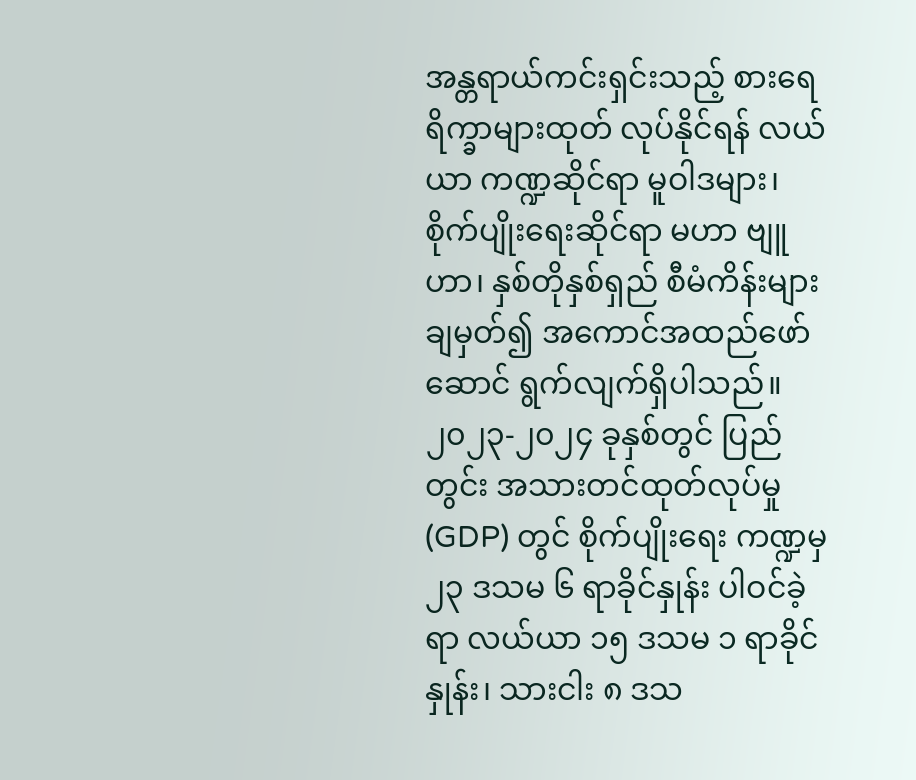အန္တရာယ်ကင်းရှင်းသည့် စားရေရိက္ခာများထုတ် လုပ်နိုင်ရန် လယ်ယာ ကဏ္ဍဆိုင်ရာ မူဝါဒများ၊ စိုက်ပျိုးရေးဆိုင်ရာ မဟာ ဗျူဟာ၊ နှစ်တိုနှစ်ရှည် စီမံကိန်းများချမှတ်၍ အကောင်အထည်ဖော် ဆောင် ရွက်လျက်ရှိပါသည်။
၂၀၂၃-၂၀၂၄ ခုနှစ်တွင် ပြည်တွင်း အသားတင်ထုတ်လုပ်မှု (GDP) တွင် စိုက်ပျိုးရေး ကဏ္ဍမှ ၂၃ ဒသမ ၆ ရာခိုင်နှုန်း ပါဝင်ခဲ့ရာ လယ်ယာ ၁၅ ဒသမ ၁ ရာခိုင်နှုန်း၊ သားငါး ၈ ဒသ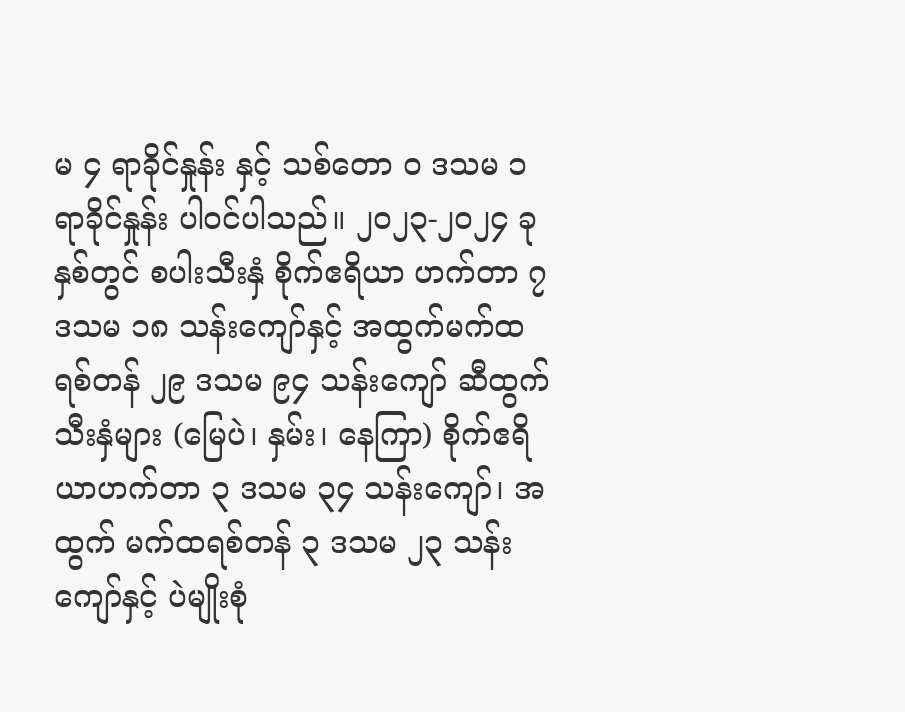မ ၄ ရာခိုင်နှုန်း နှင့် သစ်တော ၀ ဒသမ ၁ ရာခိုင်နှုန်း ပါဝင်ပါသည်။ ၂၀၂၃-၂၀၂၄ ခုနှစ်တွင် စပါးသီးနှံ စိုက်ဧရိယာ ဟက်တာ ၇ ဒသမ ၁၈ သန်းကျော်နှင့် အထွက်မက်ထရစ်တန် ၂၉ ဒသမ ၉၄ သန်းကျော် ဆီထွက်သီးနှံများ (မြေပဲ၊ နှမ်း၊ နေကြာ) စိုက်ဧရိယာဟက်တာ ၃ ဒသမ ၃၄ သန်းကျော်၊ အထွက် မက်ထရစ်တန် ၃ ဒသမ ၂၃ သန်းကျော်နှင့် ပဲမျိုးစုံ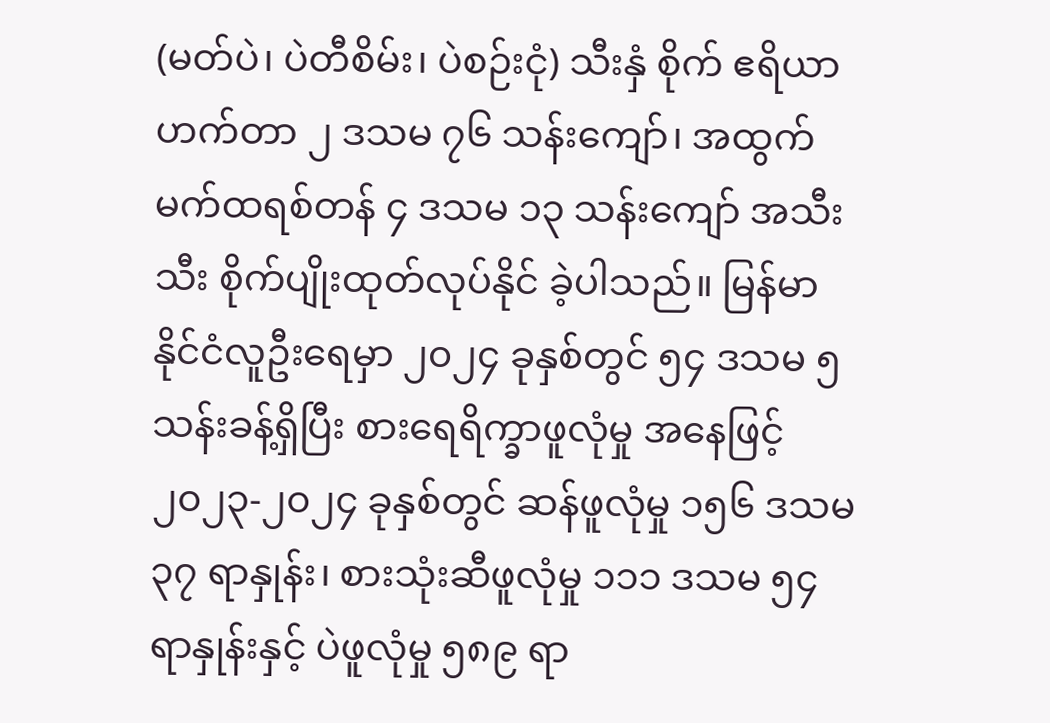(မတ်ပဲ၊ ပဲတီစိမ်း၊ ပဲစဉ်းငုံ) သီးနှံ စိုက် ဧရိယာဟက်တာ ၂ ဒသမ ၇၆ သန်းကျော်၊ အထွက်မက်ထရစ်တန် ၄ ဒသမ ၁၃ သန်းကျော် အသီးသီး စိုက်ပျိုးထုတ်လုပ်နိုင် ခဲ့ပါသည်။ မြန်မာနိုင်ငံလူဦးရေမှာ ၂၀၂၄ ခုနှစ်တွင် ၅၄ ဒသမ ၅ သန်းခန့်ရှိပြီး စားရေရိက္ခာဖူလုံမှု အနေဖြင့် ၂၀၂၃-၂၀၂၄ ခုနှစ်တွင် ဆန်ဖူလုံမှု ၁၅၆ ဒသမ ၃၇ ရာနှုန်း၊ စားသုံးဆီဖူလုံမှု ၁၁၁ ဒသမ ၅၄ ရာနှုန်းနှင့် ပဲဖူလုံမှု ၅၈၉ ရာ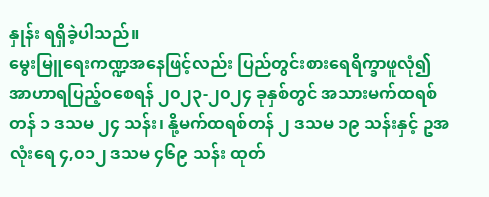နှုန်း ရရှိခဲ့ပါသည်။
မွေးမြူရေးကဏ္ဍအနေဖြင့်လည်း ပြည်တွင်းစားရေရိက္ခာဖူလုံ၍ အာဟာရပြည့်ဝစေရန် ၂၀၂၃-၂၀၂၄ ခုနှစ်တွင် အသားမက်ထရစ်တန် ၁ ဒသမ ၂၄ သန်း၊ နို့မက်ထရစ်တန် ၂ ဒသမ ၁၉ သန်းနှင့် ဥအလုံးရေ ၄,၀၁၂ ဒသမ ၄၆၉ သန်း ထုတ်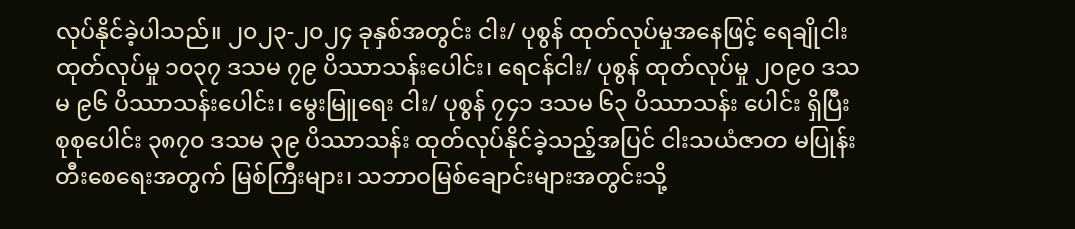လုပ်နိုင်ခဲ့ပါသည်။ ၂၀၂၃-၂၀၂၄ ခုနှစ်အတွင်း ငါး/ ပုစွန် ထုတ်လုပ်မှုအနေဖြင့် ရေချိုငါးထုတ်လုပ်မှု ၁၀၃၇ ဒသမ ၇၉ ပိဿာသန်းပေါင်း၊ ရေငန်ငါး/ ပုစွန် ထုတ်လုပ်မှု ၂၀၉၀ ဒသမ ၉၆ ပိဿာသန်းပေါင်း၊ မွေးမြူရေး ငါး/ ပုစွန် ၇၄၁ ဒသမ ၆၃ ပိဿာသန်း ပေါင်း ရှိပြီး စုစုပေါင်း ၃၈၇၀ ဒသမ ၃၉ ပိဿာသန်း ထုတ်လုပ်နိုင်ခဲ့သည့်အပြင် ငါးသယံဇာတ မပြုန်းတီးစေရေးအတွက် မြစ်ကြီးများ၊ သဘာဝမြစ်ချောင်းများအတွင်းသို့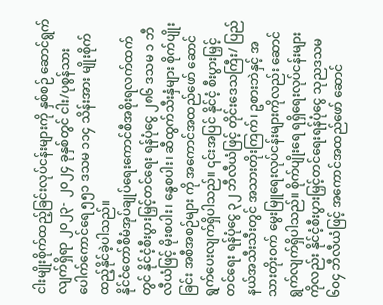ငါးမျိုးစိုက်ထည့်ခြင်းလုပ်ငန်းများကို နှစ်စဉ် ဆောင်ရွက်လျက်ရှိရာ ၂၀၂၃- ၂၀၂၄ ခုနှစ်တွင် ငါး/ပုစွန်သား ပေါက်ကောင်ရေ ၅၅၁ ဒသမ ၁၁၄ သိန်းအား မျိုးစိုက်ထည့်နိုင်ခဲ့ပါသည်။
နိုင်ငံတော်စီမံအုပ်ချုပ်ရေးကောင်စီအစိုးရလက်ထက်တွင် နိုင်ငံ့စီးပွားမြှင့်တင်ရေး ရန်ပုံငွေ ၂၈၆ ဒသမ ၁ ဘီလီယံဖြင့် မိုးစပါး၊ နွေစပါး၊ ဆီထွက်သီးနှံများ စိုက်ပျိုးခြင်း အစီအစဉ်များ ကို အကောင်အထည်ဖော် ဆောင်ရွက်ပေးလျက်ရှိပါသည်။ ၎င်းအပြင် နိုင်ငံ့ စီးပွားမြှင့်တင်ရေး ရန်ပုံငွေ ၃၂ ဘီလီယံဖြင့် တိုင်းဒေသကြီး/ ပြည်နယ်အသီးသီးတွင် အသားတိုးကြက်၊ ဥစားဘဲနှင့် အသားတိုးဝက် မွေးမြူရေးလုပ်ငန်းများကိုလည်း ဆောင်ရွက်လျက်ရှိပါသည်။ စိုက်ပျိုးရေ ရရှိရေးလုပ်ငန်းများကိုလည်း နိုင်ငံ့စီးပွားမြှင့်တင်ရေးရန်ပုံငွေ သုညဒသမ ၆၀၄ ဘီလီယံဖြင့် အကောင်အထည်ဖော် ဆောင်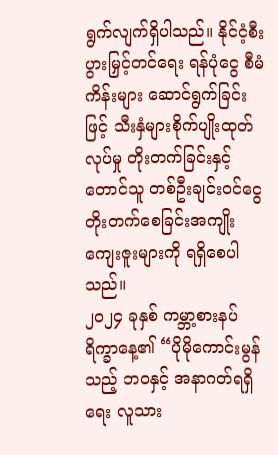ရွက်လျက်ရှိပါသည်။ နိုင်ငံ့စီးပွားမြှင့်တင်ရေး ရန်ပုံငွေ စီမံကိန်းများ ဆောင်ရွက်ခြင်းဖြင့် သီးနှံများစိုက်ပျိုးထုတ်လုပ်မှု တိုးတက်ခြင်းနှင့် တောင်သူ တစ်ဦးချင်းဝင်ငွေတိုးတက်စေခြင်းအကျိုးကျေးဇူးများကို ရရှိစေပါ သည်။
၂၀၂၄ ခုနှစ် ကမ္ဘာ့စားနပ်ရိက္ခာနေ့၏ “ပိုမိုကောင်းမွန်သည့် ဘဝနှင့် အနာဂတ်ရရှိရေး လူသား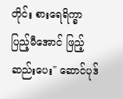တိုင်း စားရေရိက္ခာ ပြည့်မီအောင် ဖြည့်ဆည်းပေး" ဆောင်ပုဒ်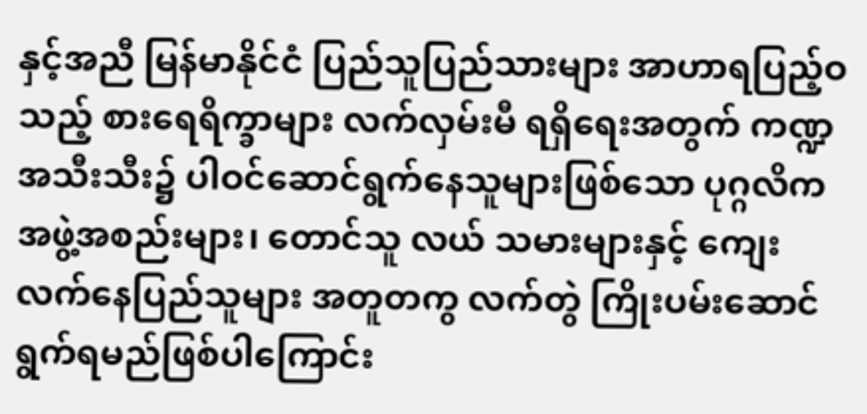နှင့်အညီ မြန်မာနိုင်ငံ ပြည်သူပြည်သားများ အာဟာရပြည့်ဝသည့် စားရေရိက္ခာများ လက်လှမ်းမီ ရရှိရေးအတွက် ကဏ္ဍအသီးသီး၌ ပါဝင်ဆောင်ရွက်နေသူများဖြစ်သော ပုဂ္ဂလိကအဖွဲ့အစည်းများ၊ တောင်သူ လယ် သမားများနှင့် ကျေးလက်နေပြည်သူများ အတူတကွ လက်တွဲ ကြိုးပမ်းဆောင်ရွက်ရမည်ဖြစ်ပါကြောင်း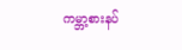ကမ္ဘာ့စားနပ်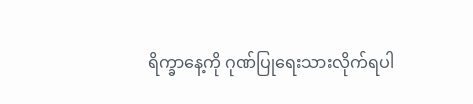ရိက္ခာနေ့ကို ဂုဏ်ပြုရေးသားလိုက်ရပါ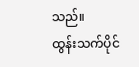သည်။
ထွန်းသက်ပိုင်